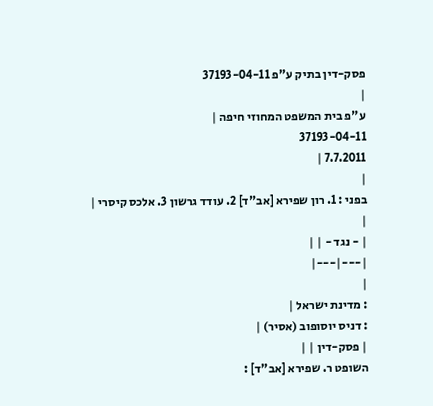פסק-דין בתיק ע"פ 37193-04-11
|
ע"פ בית המשפט המחוזי חיפה |
37193-04-11
7.7.2011 |
|
בפני : 1. רון שפירא [אב"ד] 2. עודד גרשון 3. אלכס קיסרי |
|
| - נגד - | |
|---|---|
|
: מדינת ישראל |
: דניס יוסופוב (אסיר) |
| פסק-דין | |
השופט ר. שפירא [אב"ד] :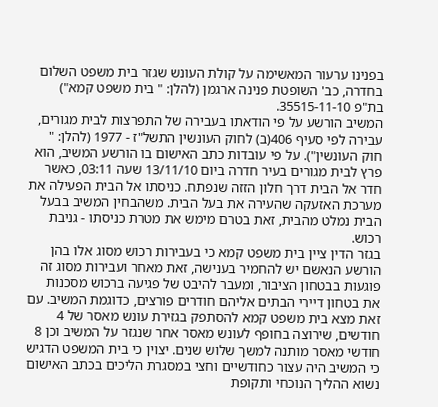בפנינו ערעור המאשימה על קולת העונש שגזר בית משפט השלום בחדרה, כב' השופטת פנינה ארגמן (להלן: " בית משפט קמא") בת"פ 35515-11-10.
המשיב הורשע על פי הודאתו בעבירה של התפרצות לבית מגורים, עבירה לפי סעיף 406(ב) לחוק העונשין התשל"ז - 1977 (להלן: " חוק העונשין"). על פי עובדות כתב האישום בו הורשע המשיב, הוא פרץ לבית מגורים בעיר חדרה ביום 13/11/10 שעה 03:11, כאשר חדר אל הבית דרך חלון הזזה שנפתח. כניסתו אל הבית הפעילה את מערכת האזעקה שהעירה את בעל הבית. משהבחין המשיב בבעל הבית נמלט מהבית, זאת בטרם מימש את מטרת כניסתו - גניבת רכוש.
בגזר הדין ציין בית משפט קמא כי בעבירות רכוש מסוג אלו בהן הורשע הנאשם יש להחמיר בענישה, זאת מאחר ועבירות מסוג זה פוגעות בבטחון הציבור, ומעבר להיבט של פגיעה ברכוש מסכנות את בטחון דיירי הבתים אליהם חודרים פורצים, כדוגמת המשיב. עם זאת מצא בית משפט קמא להסתפק בגזירת עונש מאסר של 4 חודשים, שירוצה בחופף לעונש מאסר אחר שנגזר על המשיב וכן 8 חודשי מאסר מותנה למשך שלוש שנים. יצוין כי בית המשפט הדגיש כי המשיב היה עצור כחודשיים וחצי במסגרת הליכים בכתב האישום נשוא ההליך הנוכחי ותקופת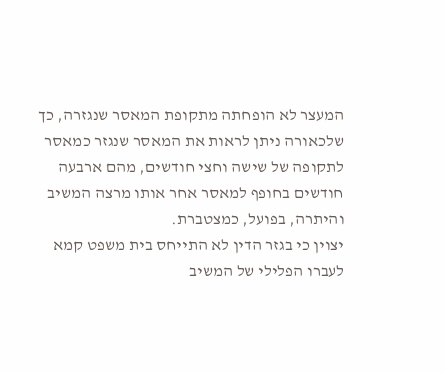המעצר לא הופחתה מתקופת המאסר שנגזרה, כך שלכאורה ניתן לראות את המאסר שנגזר כמאסר לתקופה של שישה וחצי חודשים, מהם ארבעה חודשים בחופף למאסר אחר אותו מרצה המשיב והיתרה, בפועל, כמצטברת.
יצוין כי בגזר הדין לא התייחס בית משפט קמא לעברו הפלילי של המשיב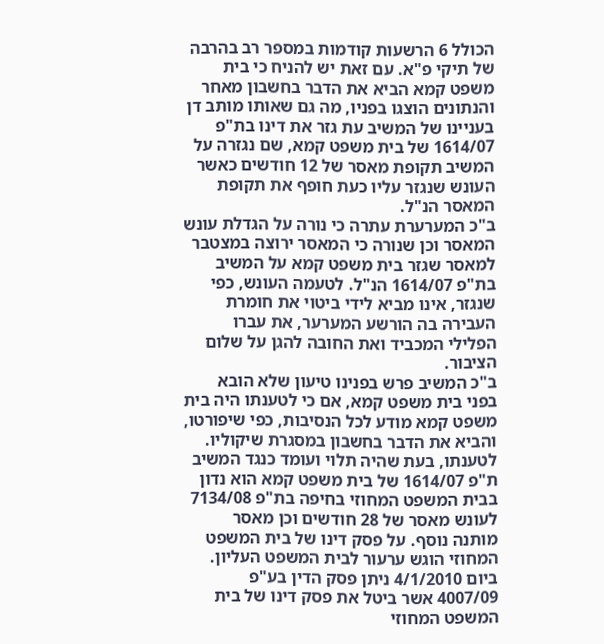הכולל 6 הרשעות קודמות במספר רב בהרבה של תיקי פ"א. עם זאת יש להניח כי בית משפט קמא הביא את הדבר בחשבון מאחר והנתונים הוצגו בפניו, מה גם שאותו מותב דן בעניינו של המשיב עת גזר את דינו בת"פ 1614/07 של בית משפט קמא, שם נגזרה על המשיב תקופת מאסר של 12 חודשים כאשר העונש שנגזר עליו כעת חופף את תקופת המאסר הנ"ל.
ב"כ המערערת עתרה כי נורה על הגדלת עונש המאסר וכן שנורה כי המאסר ירוצה במצטבר למאסר שגזר בית משפט קמא על המשיב בת"פ 1614/07 הנ"ל. לטעמה העונש, כפי שנגזר, אינו מביא לידי ביטוי את חומרת העבירה בה הורשע המערער, את עברו הפלילי המכביד ואת החובה להגן על שלום הציבור.
ב"כ המשיב פרש בפנינו טיעון שלא הובא בפני בית משפט קמא, אם כי לטענתו היה בית משפט קמא מודע לכל הנסיבות, כפי שיפורטו, והביא את הדבר בחשבון במסגרת שיקוליו. לטענתו, בעת שהיה תלוי ועומד כנגד המשיב ת"פ 1614/07 של בית משפט קמא הוא נדון בבית המשפט המחוזי בחיפה בת"פ 7134/08 לעונש מאסר של 28 חודשים וכן מאסר מותנה נוסף. על פסק דינו של בית המשפט המחוזי הוגש ערעור לבית המשפט העליון. ביום 4/1/2010 ניתן פסק הדין בע"פ 4007/09 אשר ביטל את פסק דינו של בית המשפט המחוזי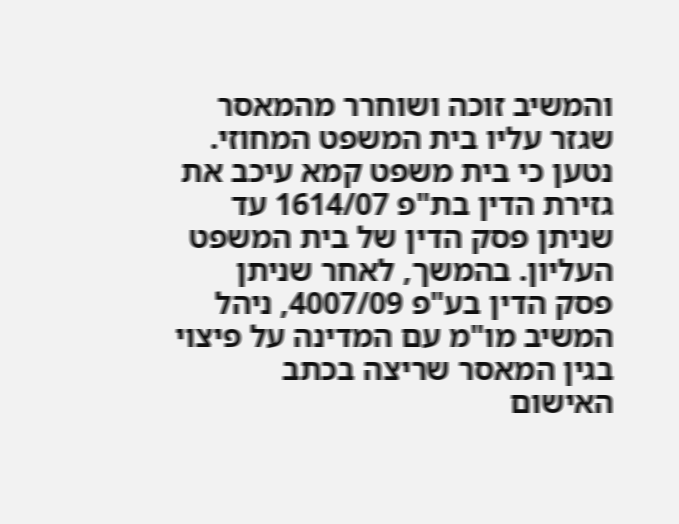והמשיב זוכה ושוחרר מהמאסר שגזר עליו בית המשפט המחוזי. נטען כי בית משפט קמא עיכב את גזירת הדין בת"פ 1614/07 עד שניתן פסק הדין של בית המשפט העליון. בהמשך, לאחר שניתן פסק הדין בע"פ 4007/09, ניהל המשיב מו"מ עם המדינה על פיצוי בגין המאסר שריצה בכתב האישום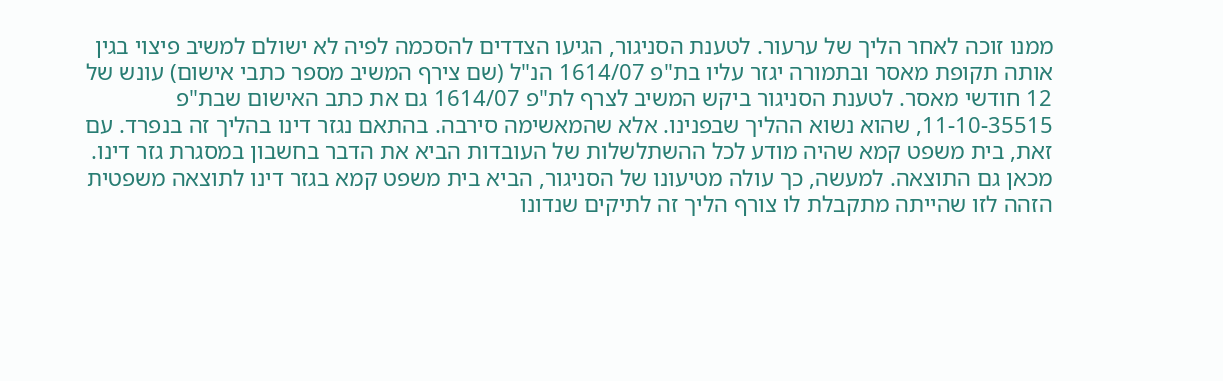ממנו זוכה לאחר הליך של ערעור. לטענת הסניגור, הגיעו הצדדים להסכמה לפיה לא ישולם למשיב פיצוי בגין אותה תקופת מאסר ובתמורה יגזר עליו בת"פ 1614/07 הנ"ל (שם צירף המשיב מספר כתבי אישום) עונש של 12 חודשי מאסר. לטענת הסניגור ביקש המשיב לצרף לת"פ 1614/07 גם את כתב האישום שבת"פ 11-10-35515, שהוא נשוא ההליך שבפנינו. אלא שהמאשימה סירבה. בהתאם נגזר דינו בהליך זה בנפרד. עם זאת, בית משפט קמא שהיה מודע לכל ההשתלשלות של העובדות הביא את הדבר בחשבון במסגרת גזר דינו. מכאן גם התוצאה. למעשה, כך עולה מטיעונו של הסניגור, הביא בית משפט קמא בגזר דינו לתוצאה משפטית הזהה לזו שהייתה מתקבלת לו צורף הליך זה לתיקים שנדונו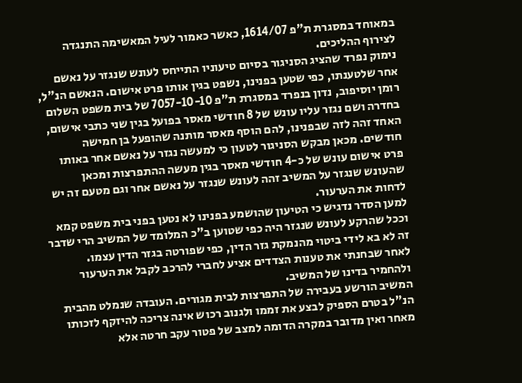במאוחד במסגרת ת"פ 1614/07, כאשר כאמור לעיל המאשימה התנגדה לצירוף ההליכים.
נימוק נפרד שהציג הסניגור בסיום טיעוניו התייחס לעונש שנגזר על נאשם אחר שלטענתו, כפי שטען בפנינו, נשפט בגין אותו פרט אישום. הנאשם הנ"ל, רומן יוסיפוב, נדון בנפרד במסגרת ת"פ 7057-10-10 של בית משפט השלום בחדרה ושם נגזר עליו עונש של 8 חודשי מאסר בפועל בגין שני כתבי אישום, האחד זהה לזה שבפנינו, להם הוסף מאסר מותנה שהופעל בן חמישה חודשים. מכאן מבקש הסניגור לטעון כי למעשה נגזר על נאשם אחר באותו פרט אישום עונש של כ-4 חודשי מאסר בגין מעשה ההתפרצות ומכאן שהעונש שנגזר על המשיב זהה לעונש שנגזר על נאשם אחר וגם מטעם זה יש לדחות את הערעור.
למען הסדר נדגיש כי הטיעון שהושמע בפנינו לא נטען בפני בית משפט קמא וככל שהרקע לעונש שנגזר היה כפי שטוען ב"כ המלומד של המשיב הרי שדבר זה לא בא לידי ביטוי מהנמקת גזר הדין, כפי שפורטה בגזר הדין עצמו.
לאחר שבחנתי את טענות הצדדים אציע לחברי להרכב לקבל את הערעור ולהחמיר בדינו של המשיב.
המשיב הורשע בעבירה של התפרצות לבית מגורים. העובדה שנמלט מהבית הנ"ל בטרם הספיק לבצע את זממו ולגנוב רכוש אינה צריכה להיזקף לזכותו מאחר ואין מדובר במקרה הדומה למצב של פטור עקב חרטה אלא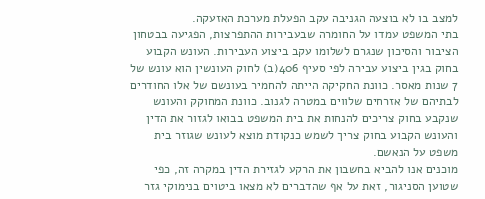למצב בו לא בוצעה הגניבה עקב הפעלת מערכת האזעקה.
בתי המשפט עמדו על החומרה שבעבירות ההתפרצות, הפגיעה בבטחון הציבור והסיכון שנגרם לשלומו עקב ביצוע העבירות. העונש הקבוע בחוק בגין ביצוע עבירה לפי סעיף 406(ב) לחוק העונשין הוא עונש של 7 שנות מאסר. כוונת החקיקה הייתה להחמיר בעונשם של אלו החודרים לבתיהם של אזרחים שלווים במטרה לגנוב. כוונת המחוקק והעונש שנקבע בחוק צריכים להנחות את בית המשפט בבואו לגזור את הדין והעונש הקבוע בחוק צריך לשמש כנקודת מוצא לעונש שגוזר בית משפט על הנאשם.
מוכנים אנו להביא בחשבון את הרקע לגזירת הדין במקרה זה, כפי שטוען הסניגור, זאת על אף שהדברים לא מצאו ביטוים בנימוקי גזר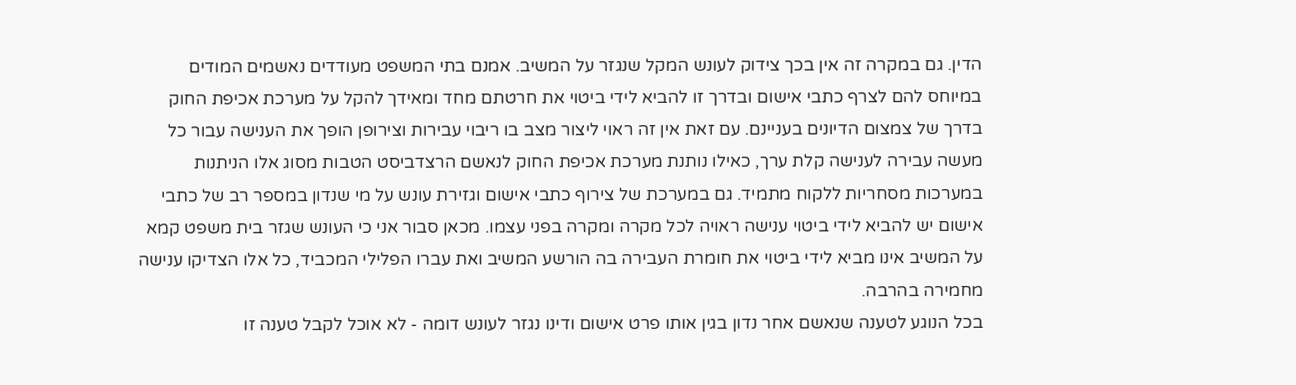הדין. גם במקרה זה אין בכך צידוק לעונש המקל שנגזר על המשיב. אמנם בתי המשפט מעודדים נאשמים המודים במיוחס להם לצרף כתבי אישום ובדרך זו להביא לידי ביטוי את חרטתם מחד ומאידך להקל על מערכת אכיפת החוק בדרך של צמצום הדיונים בעניינם. עם זאת אין זה ראוי ליצור מצב בו ריבוי עבירות וצירופן הופך את הענישה עבור כל מעשה עבירה לענישה קלת ערך, כאילו נותנת מערכת אכיפת החוק לנאשם הרצדביסט הטבות מסוג אלו הניתנות במערכות מסחריות ללקוח מתמיד. גם במערכת של צירוף כתבי אישום וגזירת עונש על מי שנדון במספר רב של כתבי אישום יש להביא לידי ביטוי ענישה ראויה לכל מקרה ומקרה בפני עצמו. מכאן סבור אני כי העונש שגזר בית משפט קמא על המשיב אינו מביא לידי ביטוי את חומרת העבירה בה הורשע המשיב ואת עברו הפלילי המכביד, כל אלו הצדיקו ענישה מחמירה בהרבה.
בכל הנוגע לטענה שנאשם אחר נדון בגין אותו פרט אישום ודינו נגזר לעונש דומה - לא אוכל לקבל טענה זו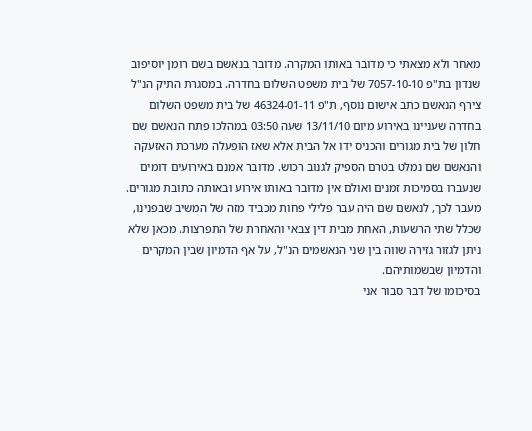מאחר ולא מצאתי כי מדובר באותו המקרה. מדובר בנאשם בשם רומן יוסיפוב שנדון בת"פ 7057-10-10 של בית משפט השלום בחדרה. במסגרת התיק הנ"ל צירף הנאשם כתב אישום נוסף, ת"פ 46324-01-11 של בית משפט השלום בחדרה שעניינו באירוע מיום 13/11/10 שעה 03:50 במהלכו פתח הנאשם שם חלון של בית מגורים והכניס ידו אל הבית אלא שאז הופעלה מערכת האזעקה והנאשם שם נמלט בטרם הספיק לגנוב רכוש. מדובר אמנם באירועים דומים שנעברו בסמיכות זמנים ואולם אין מדובר באותו אירוע ובאותה כתובת מגורים. מעבר לכך, לנאשם שם היה עבר פלילי פחות מכביד מזה של המשיב שבפנינו, שכלל שתי הרשעות, האחת מבית דין צבאי והאחרת של התפרצות. מכאן שלא ניתן לגזור גזירה שווה בין שני הנאשמים הנ"ל, על אף הדמיון שבין המקרים והדמיון שבשמותיהם.
בסיכומו של דבר סבור אני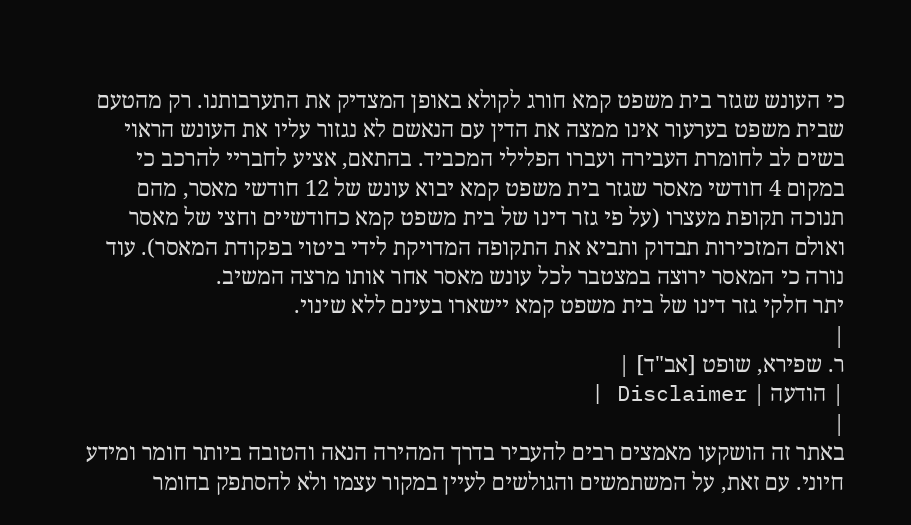כי העונש שגזר בית משפט קמא חורג לקולא באופן המצדיק את התערבותנו. רק מהטעם שבית משפט בערעור אינו ממצה את הדין עם הנאשם לא נגזור עליו את העונש הראוי בשים לב לחומרת העבירה ועברו הפלילי המכביד. בהתאם, אציע לחבריי להרכב כי במקום 4 חודשי מאסר שגזר בית משפט קמא יבוא עונש של 12 חודשי מאסר, מהם תנוכה תקופת מעצרו (על פי גזר דינו של בית משפט קמא כחודשיים וחצי של מאסר ואולם המזכירות תבדוק ותביא את התקופה המדויקת לידי ביטוי בפקודת המאסר). עוד נורה כי המאסר ירוצה במצטבר לכל עונש מאסר אחר אותו מרצה המשיב.
יתר חלקי גזר דינו של בית משפט קמא יישארו בעינם ללא שינוי.
|
ר. שפירא, שופט [אב"ד] |
| הודעה | Disclaimer |
|
באתר זה הושקעו מאמצים רבים להעביר בדרך המהירה הנאה והטובה ביותר חומר ומידע חיוני. עם זאת, על המשתמשים והגולשים לעיין במקור עצמו ולא להסתפק בחומר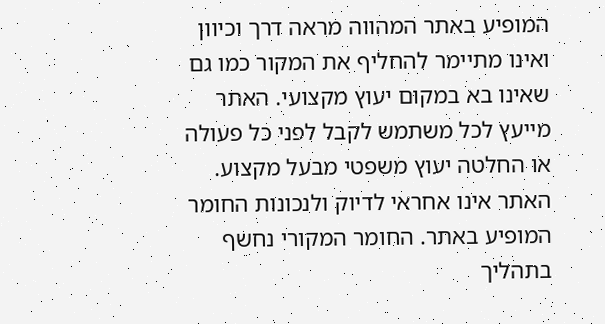המופיע באתר המהווה מראה דרך וכיוון ואינו מתיימר להחליף את המקור כמו גם שאינו בא במקום יעוץ מקצועי. האתר מייעץ לכל משתמש לקבל לפני כל פעולה או החלטה יעוץ משפטי מבעל מקצוע. האתר אינו אחראי לדיוק ולנכונות החומר המופיע באתר. החומר המקורי נחשף בתהליך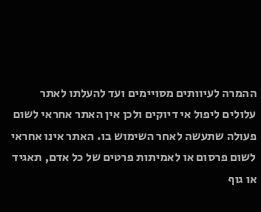ההמרה לעיוותים מסויימים ועד להעלתו לאתר עלולים ליפול אי דיוקים ולכן אין האתר אחראי לשום פעולה שתעשה לאחר השימוש בו. האתר אינו אחראי לשום פרסום או לאמיתות פרטים של כל אדם, תאגיד או גוף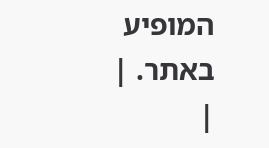המופיע באתר. |
|